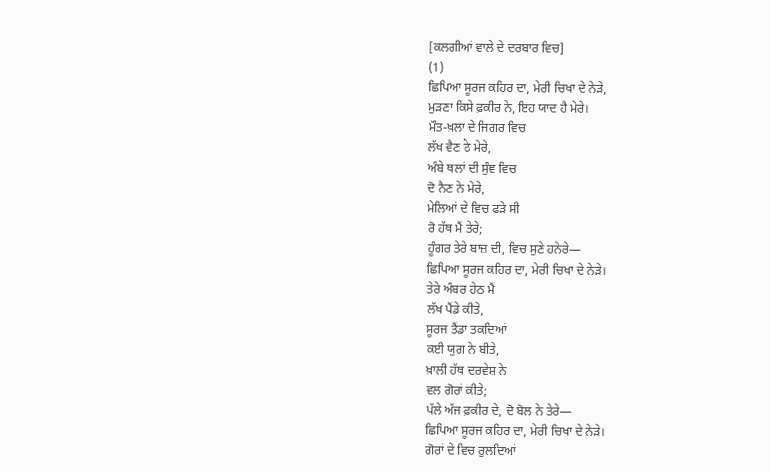[ਕਲਗੀਆਂ ਵਾਲੇ ਦੇ ਦਰਬਾਰ ਵਿਚ]
(1)
ਛਿਪਿਆ ਸੂਰਜ ਕਹਿਰ ਦਾ, ਮੇਰੀ ਚਿਖਾ ਦੇ ਨੇੜੇ,
ਮੁੜਣਾ ਕਿਸੇ ਫ਼ਕੀਰ ਨੇ, ਇਹ ਯਾਦ ਹੈ ਮੇਰੇ।
ਮੌਤ-ਖ਼ਲਾ ਦੇ ਜਿਗਰ ਵਿਚ
ਲੱਖ ਵੈਣ ठे ਮੇਰੇ,
ਅੰਬੇ ਥਲਾਂ ਦੀ ਸੁੰਞ ਵਿਚ
ਦੋ ਨੈਣ ਨੇ ਮੇਰੇ,
ਮੇਲਿਆਂ ਦੇ ਵਿਚ ਫੜੇ ਸੀ
ਰੋ ਹੱਥ ਮੈਂ ਤੇਰੇ;
ਹੂੰਗਰ ਤੇਰੇ ਬਾਜ਼ ਦੀ, ਵਿਚ ਸੁਣੇ ਹਨੇਰੇ—
ਛਿਪਿਆ ਸੂਰਜ ਕਹਿਰ ਦਾ, ਮੇਰੀ ਚਿਖਾ ਦੇ ਨੇੜੇ।
ਤੇਰੇ ਅੰਬਰ ਹੇਠ ਮੈਂ
ਲੱਖ ਪੈਂਡੇ ਕੀਤੇ,
ਸੂਰਜ ਤੈਂਡਾ ਤਕਦਿਆਂ
ਕਈ ਯੁਗ ਨੇ ਬੀਤੇ,
ਖ਼ਾਲੀ ਹੱਥ ਦਰਵੇਸ਼ ਨੇ
ਵਲ ਗੋਰਾਂ ਕੀਤੇ;
ਪੱਲੇ ਅੱਜ ਫ਼ਕੀਰ ਦੇ, ਦੋ ਬੋਲ ਨੇ ਤੇਰੇ—
ਛਿਪਿਆ ਸੂਰਜ ਕਹਿਰ ਦਾ, ਮੇਰੀ ਚਿਖਾ ਦੇ ਨੇੜੇ।
ਗੋਰਾਂ ਦੇ ਵਿਚ ਰੁਲਦਿਆਂ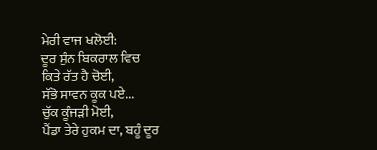ਮੇਰੀ ਵਾਜ ਖਲੋਈ:
ਦੂਰ ਸੁੰਨ ਬਿਕਰਾਲ ਵਿਚ
ਕਿਤੇ ਰੱਤ ਹੈ ਚੋਈ,
ਸੱਭੋ ਸਾਵਨ ਕੂਕ ਪਏ...
ਚੁੱਕ ਕੂੰਜੜੀ ਮੋਈ,
ਪੈਂਡਾ ਤੇਰੇ ਹੁਕਮ ਦਾ, ਬਹੂੰ ਦੂਰ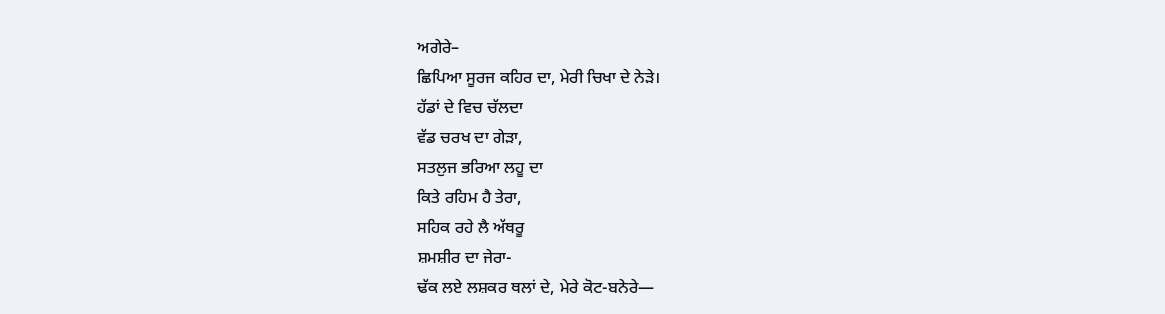ਅਗੇਰੇ–
ਛਿਪਿਆ ਸੂਰਜ ਕਹਿਰ ਦਾ, ਮੇਰੀ ਚਿਖਾ ਦੇ ਨੇੜੇ।
ਹੱਡਾਂ ਦੇ ਵਿਚ ਚੱਲਦਾ
ਵੱਡ ਚਰਖ ਦਾ ਗੇੜਾ,
ਸਤਲੁਜ ਭਰਿਆ ਲਹੂ ਦਾ
ਕਿਤੇ ਰਹਿਮ ਹੈ ਤੇਰਾ,
ਸਹਿਕ ਰਹੇ ਲੈ ਅੱਥਰੂ
ਸ਼ਮਸ਼ੀਰ ਦਾ ਜੇਰਾ-
ਢੱਕ ਲਏ ਲਸ਼ਕਰ ਥਲਾਂ ਦੇ, ਮੇਰੇ ਕੋਟ-ਬਨੇਰੇ—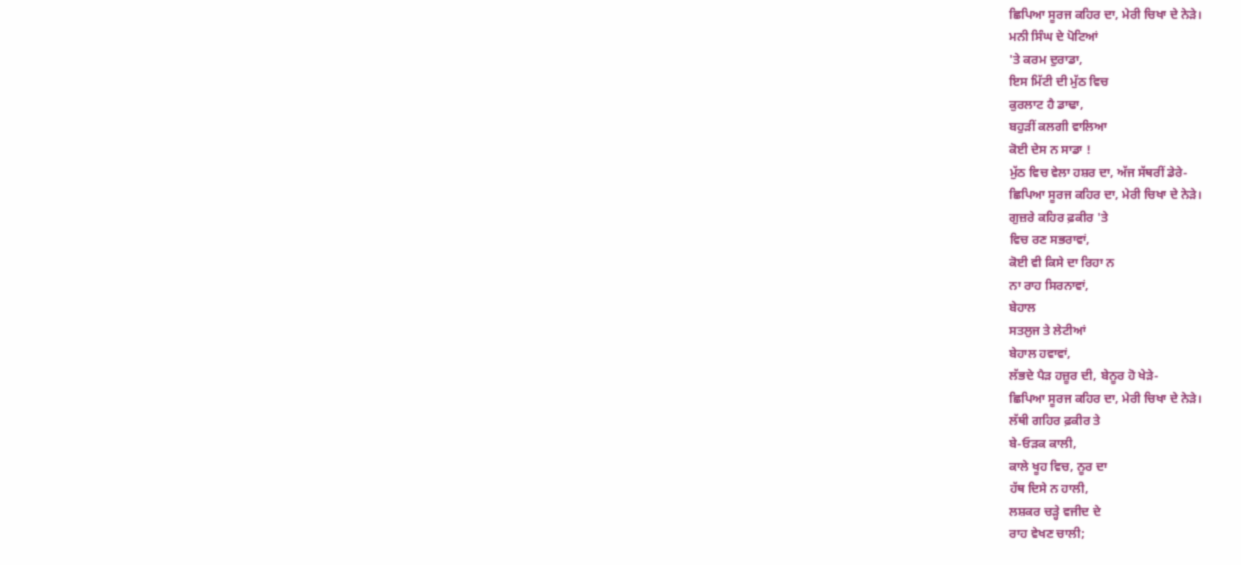ਛਿਪਿਆ ਸੂਰਜ ਕਹਿਰ ਦਾ, ਮੇਰੀ ਚਿਖਾ ਦੇ ਨੇੜੇ।
ਮਨੀ ਸਿੰਘ ਦੇ ਪੋਟਿਆਂ
'ਤੇ ਕਰਮ ਦੁਰਾਡਾ,
ਇਸ ਮਿੱਟੀ ਦੀ ਮੁੱਠ ਵਿਚ
ਕੁਰਲਾਟ ਹੈ ਡਾਢਾ,
ਬਹੁੜੀਂ ਕਲਗੀ ਵਾਲਿਆ
ਕੋਈ ਦੇਸ ਨ ਸਾਡਾ !
ਮੁੱਠ ਵਿਚ ਵੇਲਾ ਹਸ਼ਰ ਦਾ, ਅੱਜ ਸੱਥਰੀਂ ਡੇਰੇ-
ਛਿਪਿਆ ਸੂਰਜ ਕਹਿਰ ਦਾ, ਮੇਰੀ ਚਿਖਾ ਦੇ ਨੇੜੇ।
ਗੁਜ਼ਰੇ ਕਹਿਰ ਫ਼ਕੀਰ 'ਤੇ
ਵਿਚ ਰਣ ਸਭਰਾਵਾਂ,
ਕੋਈ ਵੀ ਕਿਸੇ ਦਾ ਰਿਹਾ ਨ
ਨਾ ਰਾਹ ਸਿਰਨਾਵਾਂ,
ਬੇਹਾਲ
ਸਤਲੁਜ ਤੇ ਲੇਟੀਆਂ
ਬੇਹਾਲ ਹਵਾਵਾਂ,
ਲੱਭਦੇ ਪੈੜ ਹਜ਼ੂਰ ਦੀ, ਬੇਨੂਰ ਹੋ ਖੇੜੇ-
ਛਿਪਿਆ ਸੂਰਜ ਕਹਿਰ ਦਾ, ਮੇਰੀ ਚਿਖਾ ਦੇ ਨੇੜੇ।
ਲੱਥੀ ਗਹਿਰ ਫ਼ਕੀਰ ਤੇ
ਬੇ-ਓੜਕ ਕਾਲੀ,
ਕਾਲੇ ਖੂਹ ਵਿਚ, ਨੂਰ ਦਾ
ਹੱਥ ਦਿਸੇ ਨ ਹਾਲੀ,
ਲਸ਼ਕਰ ਚੜ੍ਹੇ ਵਜੀਦ ਦੇ
ਰਾਹ ਵੇਖਣ ਚਾਲੀ;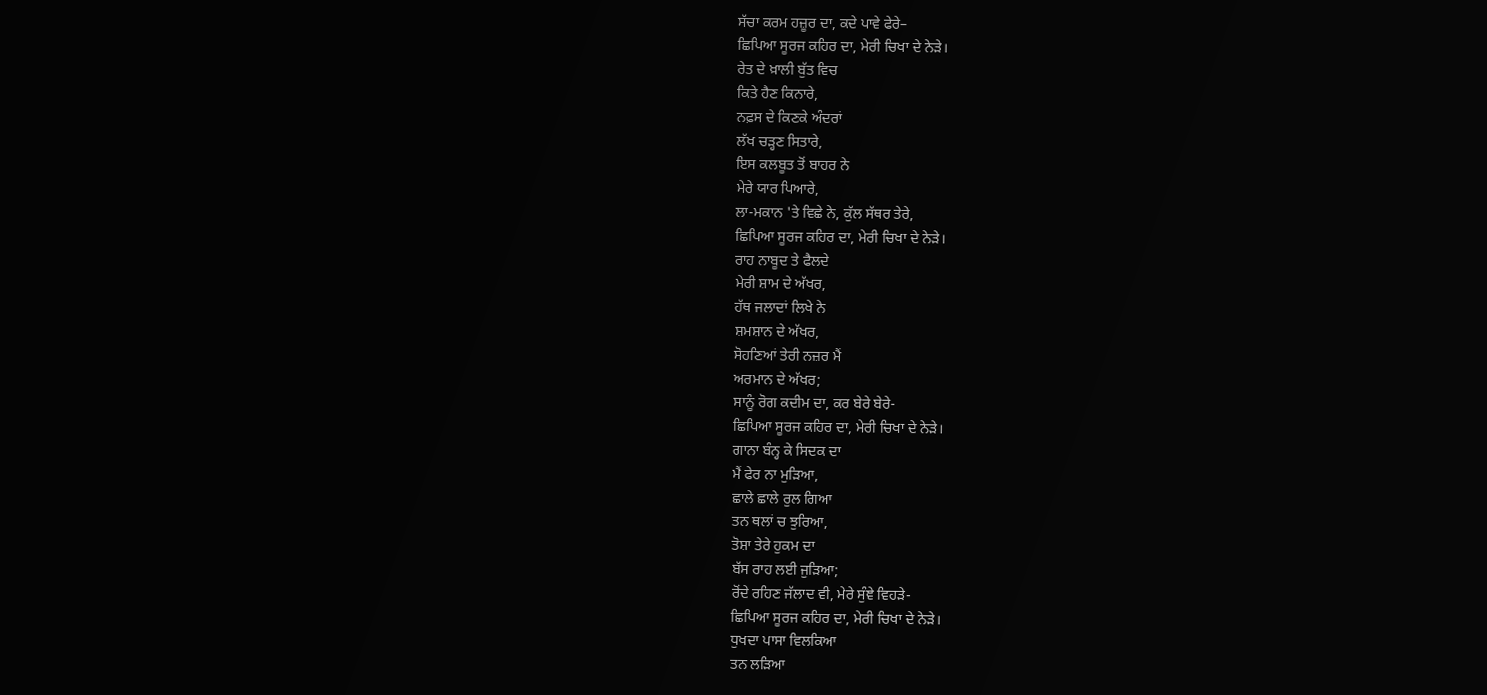ਸੱਚਾ ਕਰਮ ਹਜ਼ੂਰ ਦਾ, ਕਦੇ ਪਾਵੇ ਫੇਰੇ–
ਛਿਪਿਆ ਸੂਰਜ ਕਹਿਰ ਦਾ, ਮੇਰੀ ਚਿਖਾ ਦੇ ਨੇੜੇ।
ਰੇਤ ਦੇ ਖ਼ਾਲੀ ਬੁੱਤ ਵਿਚ
ਕਿਤੇ ਹੈਣ ਕਿਨਾਰੇ,
ਨਫ਼ਸ ਦੇ ਕਿਣਕੇ ਅੰਦਰਾਂ
ਲੱਖ ਚੜ੍ਹਣ ਸਿਤਾਰੇ,
ਇਸ ਕਲਬੂਤ ਤੋਂ ਬਾਹਰ ਨੇ
ਮੇਰੇ ਯਾਰ ਪਿਆਰੇ,
ਲਾ-ਮਕਾਨ 'ਤੇ ਵਿਛੇ ਨੇ, ਕੁੱਲ ਸੱਥਰ ਤੇਰੇ,
ਛਿਪਿਆ ਸੂਰਜ ਕਹਿਰ ਦਾ, ਮੇਰੀ ਚਿਖਾ ਦੇ ਨੇੜੇ।
ਰਾਹ ਨਾਬੂਦ ਤੇ ਫੈਲਦੇ
ਮੇਰੀ ਸ਼ਾਮ ਦੇ ਅੱਖਰ,
ਹੱਥ ਜਲਾਦਾਂ ਲਿਖੇ ਨੇ
ਸ਼ਮਸ਼ਾਨ ਦੇ ਅੱਖਰ,
ਸੋਹਣਿਆਂ ਤੇਰੀ ਨਜ਼ਰ ਮੈਂ
ਅਰਮਾਨ ਦੇ ਅੱਖਰ;
ਸਾਨੂੰ ਰੋਗ ਕਦੀਮ ਦਾ, ਕਰ ਬੇਰੇ ਬੇਰੇ-
ਛਿਪਿਆ ਸੂਰਜ ਕਹਿਰ ਦਾ, ਮੇਰੀ ਚਿਖਾ ਦੇ ਨੇੜੇ।
ਗਾਨਾ ਬੰਨ੍ਹ ਕੇ ਸਿਦਕ ਦਾ
ਮੈਂ ਫੇਰ ਨਾ ਮੁੜਿਆ,
ਛਾਲੇ ਛਾਲੇ ਰੁਲ ਗਿਆ
ਤਨ ਥਲਾਂ ਚ ਝੁਰਿਆ,
ਤੋਸ਼ਾ ਤੇਰੇ ਹੁਕਮ ਦਾ
ਬੱਸ ਰਾਹ ਲਈ ਜੁੜਿਆ;
ਰੋਂਦੇ ਰਹਿਣ ਜੱਲਾਦ ਵੀ, ਮੇਰੇ ਸੁੰਞੇ ਵਿਹੜੇ-
ਛਿਪਿਆ ਸੂਰਜ ਕਹਿਰ ਦਾ, ਮੇਰੀ ਚਿਖਾ ਦੇ ਨੇੜੇ।
ਧੁਖਦਾ ਪਾਸਾ ਵਿਲਕਿਆ
ਤਨ ਲੜਿਆ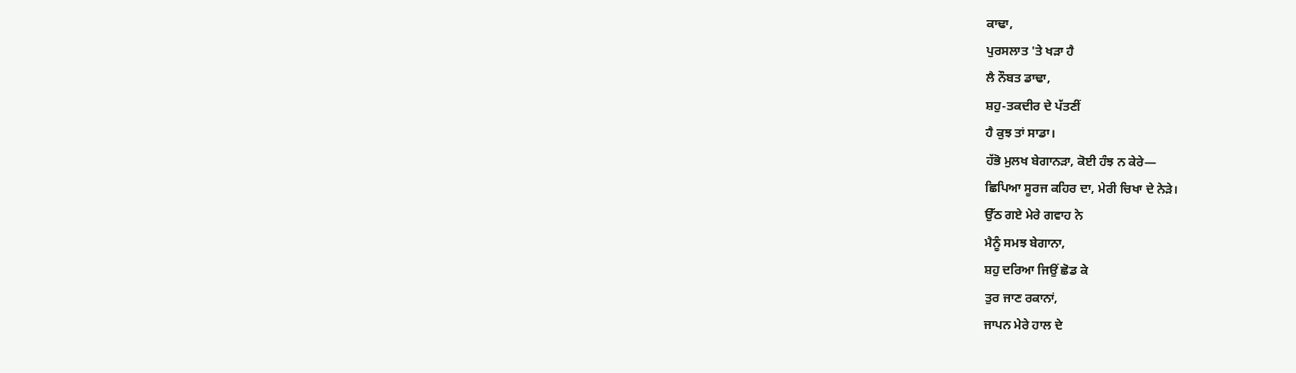ਕਾਢਾ,
ਪੁਰਸਲਾਤ 'ਤੇ ਖੜਾ ਹੈ
ਲੈ ਨੌਬਤ ਡਾਢਾ,
ਸ਼ਹੁ-ਤਕਦੀਰ ਦੇ ਪੱਤਣੀਂ
ਹੈ ਕੁਝ ਤਾਂ ਸਾਡਾ।
ਹੱਭੋ ਮੁਲਖ ਬੇਗਾਨੜਾ, ਕੋਈ ਹੰਝ ਨ ਕੇਰੇ—
ਛਿਪਿਆ ਸੂਰਜ ਕਹਿਰ ਦਾ, ਮੇਰੀ ਚਿਖਾ ਦੇ ਨੇੜੇ।
ਉੱਠ ਗਏ ਮੇਰੇ ਗਵਾਹ ਨੇ
ਮੈਨੂੰ ਸਮਝ ਬੇਗਾਨਾ,
ਸ਼ਹੁ ਦਰਿਆ ਜਿਉਂ ਛੋਡ ਕੇ
ਤੁਰ ਜਾਣ ਰਕਾਨਾਂ,
ਜਾਪਨ ਮੇਰੇ ਹਾਲ ਦੇ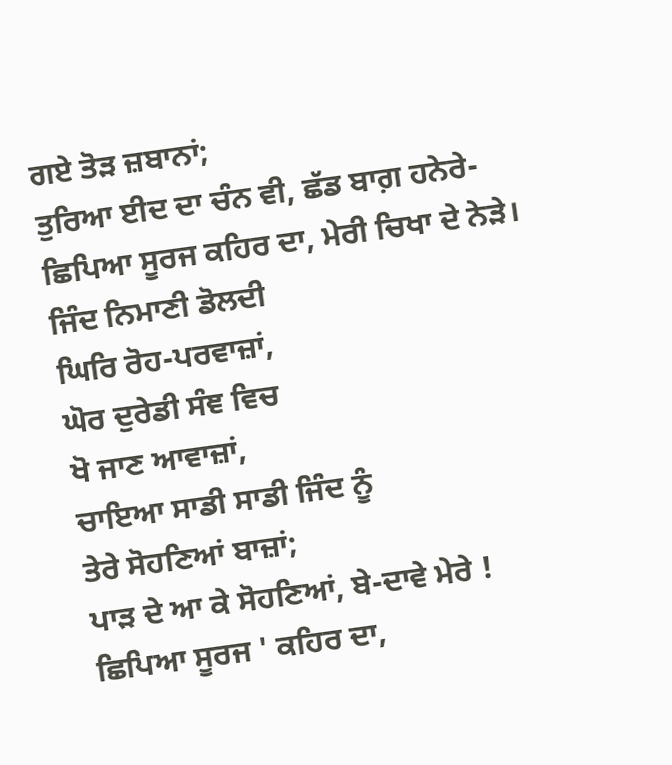ਗਏ ਤੋੜ ਜ਼ਬਾਨਾਂ;
ਤੁਰਿਆ ਈਦ ਦਾ ਚੰਨ ਵੀ, ਛੱਡ ਬਾਗ਼ ਹਨੇਰੇ-
ਛਿਪਿਆ ਸੂਰਜ ਕਹਿਰ ਦਾ, ਮੇਰੀ ਚਿਖਾ ਦੇ ਨੇੜੇ।
ਜਿੰਦ ਨਿਮਾਣੀ ਡੋਲਦੀ
ਘਿਰਿ ਰੋਹ-ਪਰਵਾਜ਼ਾਂ,
ਘੋਰ ਦੁਰੇਡੀ ਸੰਞ ਵਿਚ
ਖੋ ਜਾਣ ਆਵਾਜ਼ਾਂ,
ਚਾਇਆ ਸਾਡੀ ਸਾਡੀ ਜਿੰਦ ਨੂੰ
ਤੇਰੇ ਸੋਹਣਿਆਂ ਬਾਜ਼ਾਂ;
ਪਾੜ ਦੇ ਆ ਕੇ ਸੋਹਣਿਆਂ, ਬੇ-ਦਾਵੇ ਮੇਰੇ !
ਛਿਪਿਆ ਸੂਰਜ ' ਕਹਿਰ ਦਾ,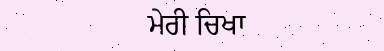ਮੇਰੀ ਚਿਖਾ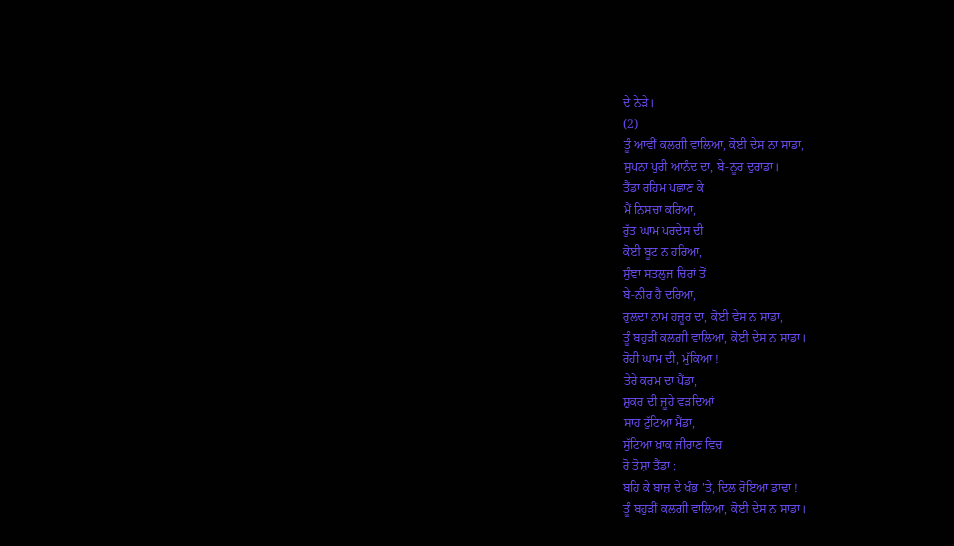ਦੇ ਨੇੜੇ।
(2)
ਤੂੰ ਆਵੀਂ ਕਲਗੀ ਵਾਲਿਆ, ਕੋਈ ਦੇਸ ਨਾ ਸਾਡਾ,
ਸੁਪਨਾ ਪੁਰੀ ਆਨੰਦ ਦਾ, ਬੇ-ਨੂਰ ਦੁਰਾਡਾ।
ਤੈਂਡਾ ਰਹਿਮ ਪਛਾਣ ਕੇ
ਮੈਂ ਨਿਸਚਾ ਕਰਿਆ,
ਰੁੱਤ ਘਾਮ ਪਰਦੇਸ ਦੀ
ਕੋਈ ਬੂਟ ਨ ਹਰਿਆ,
ਸੁੰਞਾ ਸਤਲੁਜ ਚਿਰਾਂ ਤੋਂ
ਬੇ-ਨੀਰ ਹੈ ਦਰਿਆ,
ਰੁਲਦਾ ਨਾਮ ਹਜ਼ੂਰ ਦਾ, ਕੋਈ ਵੇਸ ਨ ਸਾਡਾ,
ਤੂੰ ਬਹੁੜੀਂ ਕਲਗ਼ੀ ਵਾਲਿਆ, ਕੋਈ ਦੇਸ ਨ ਸਾਡਾ।
ਰੋਹੀ ਘਾਮ ਦੀ, ਮੁੱਕਿਆ !
ਤੇਰੇ ਕਰਮ ਦਾ ਪੈਂਡਾ,
ਸ਼ੁਕਰ ਦੀ ਜੂਹੇ ਵੜਦਿਆਂ
ਸਾਹ ਟੁੱਟਿਆ ਮੈਂਡਾ,
ਸੁੱਟਿਆ ਖ਼ਾਕ ਜੀਰਾਣ ਵਿਚ
ਰੋ ਤੋਸ਼ਾ ਤੈਂਡਾ :
ਬਹਿ ਕੇ ਬਾਜ਼ ਦੇ ਖੰਭ 'ਤੇ, ਦਿਲ ਰੋਇਆ ਡਾਢਾ !
ਤੂੰ ਬਹੁੜੀਂ ਕਲਗੀ ਵਾਲਿਆ, ਕੋਈ ਦੇਸ ਨ ਸਾਡਾ।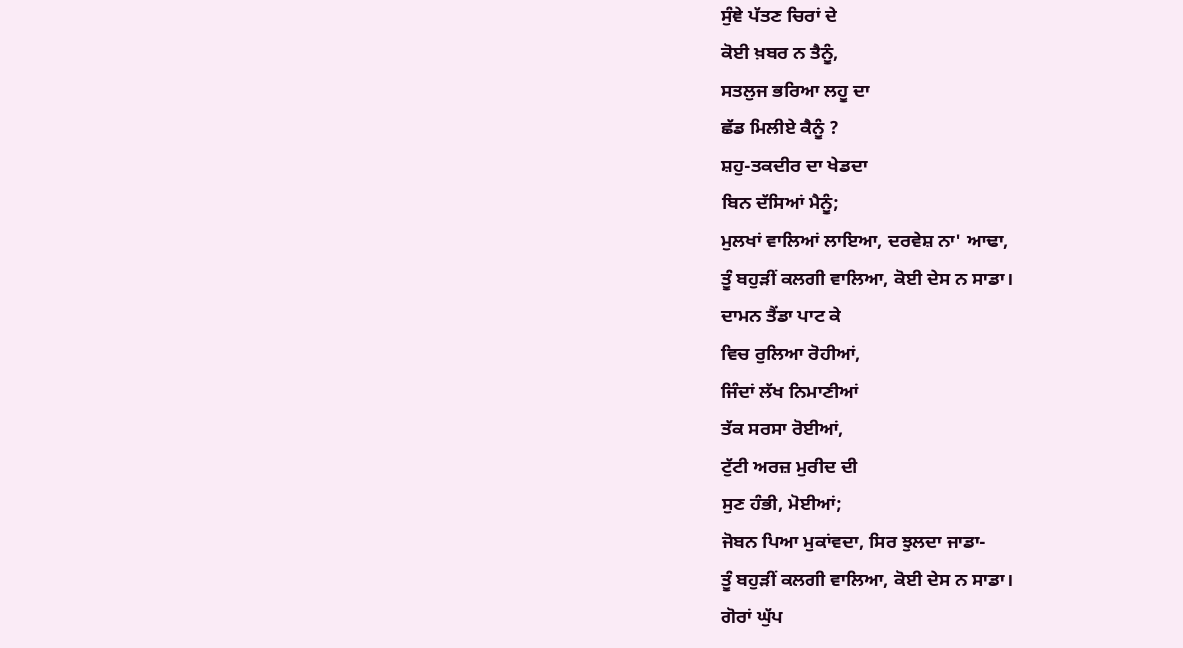ਸੁੰਞੇ ਪੱਤਣ ਚਿਰਾਂ ਦੇ
ਕੋਈ ਖ਼ਬਰ ਨ ਤੈਨੂੰ,
ਸਤਲੁਜ ਭਰਿਆ ਲਹੂ ਦਾ
ਛੱਡ ਮਿਲੀਏ ਕੈਨੂੰ ?
ਸ਼ਹੁ-ਤਕਦੀਰ ਦਾ ਖੇਡਦਾ
ਬਿਨ ਦੱਸਿਆਂ ਮੈਨੂੰ;
ਮੁਲਖਾਂ ਵਾਲਿਆਂ ਲਾਇਆ, ਦਰਵੇਸ਼ ਨਾ' ਆਢਾ,
ਤੂੰ ਬਹੁੜੀਂ ਕਲਗੀ ਵਾਲਿਆ, ਕੋਈ ਦੇਸ ਨ ਸਾਡਾ।
ਦਾਮਨ ਤੈਂਡਾ ਪਾਟ ਕੇ
ਵਿਚ ਰੁਲਿਆ ਰੋਹੀਆਂ,
ਜਿੰਦਾਂ ਲੱਖ ਨਿਮਾਣੀਆਂ
ਤੱਕ ਸਰਸਾ ਰੋਈਆਂ,
ਟੁੱਟੀ ਅਰਜ਼ ਮੁਰੀਦ ਦੀ
ਸੁਣ ਹੰਭੀ, ਮੋਈਆਂ;
ਜੋਬਨ ਪਿਆ ਮੁਕਾਂਵਦਾ, ਸਿਰ ਝੁਲਦਾ ਜਾਡਾ-
ਤੂੰ ਬਹੁੜੀਂ ਕਲਗੀ ਵਾਲਿਆ, ਕੋਈ ਦੇਸ ਨ ਸਾਡਾ।
ਗੋਰਾਂ ਘੁੱਪ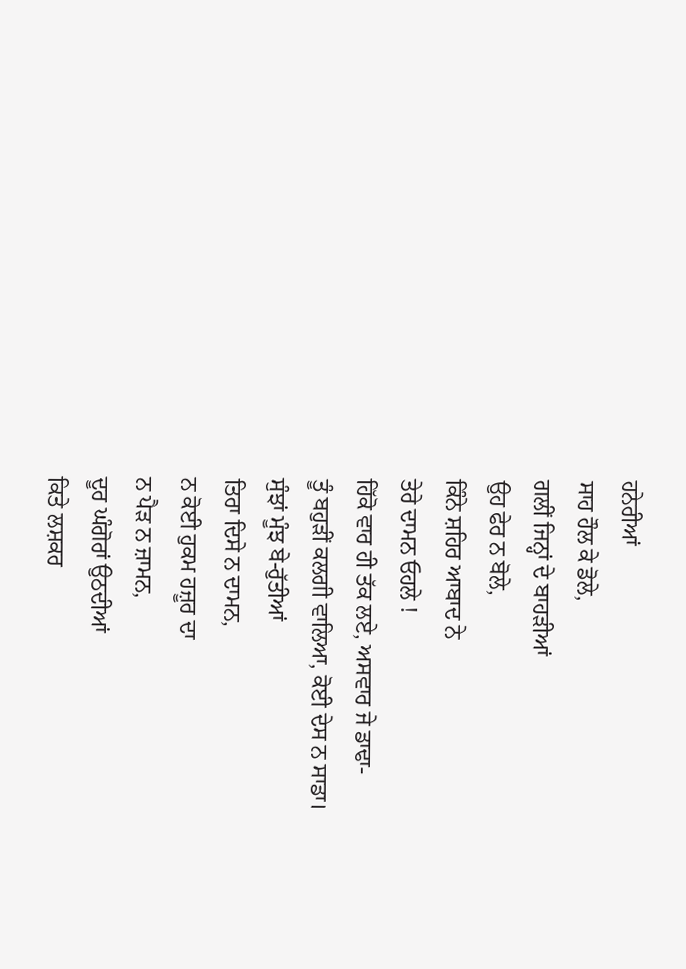ਹਨੇਰੀਆਂ
ਸਾਹ ਹੌਲ ਕੇ ਡੋਲੇ,
ਗਲੀਂ ਜਿਨ੍ਹਾਂ ਦੇ ਬਾਹੜੀਆਂ
ਉਹ ਫੇਰ ਨ ਬੋਲੇ,
ਕਿੰਨੇ ਸ਼ਹਿਰ ਆਬਾਦ ਨੇ
ਤੇਰੇ ਦਾਮਨ ਓਹਲੇ !
ਹਿੱਕੋ ਵਾਰ ਹੀ ਤੱਕ ਲਏ, ਅਸਵਾਰ ਜੇ ਡਾਢਾ-
ਤੂੰ ਬਹੁੜੀਂ ਕਲਗੀ ਵਾਲਿਆ, ਕੋਈ ਦੇਸ ਨ ਸਾਡਾ।
ਸੁੰਝਾਂ ਮੂੰਝ ਬੇ-ਰੁੱਤੀਆਂ
ਤਿਰਾ ਦਿਸੇ ਨ ਦਾਮਨ,
ਨ ਕੋਈ ਹੁਕਮ ਹਜ਼ੂਰ ਦਾ
ਨ ਪੈੜ ਨ ਜ਼ਾਮਨ,
ਦੂਰ ਘੰਗੋਰਾਂ ਉਠਦੀਆਂ
ਕਿਤੇ ਲਸ਼ਕਰ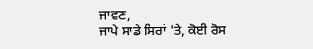ਜਾਵਣ,
ਜਾਪੇ ਸਾਡੇ ਸਿਰਾਂ 'ਤੇ, ਕੋਈ ਰੋਸ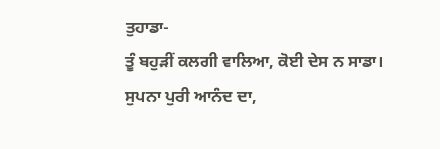ਤੁਹਾਡਾ-
ਤੂੰ ਬਹੁੜੀਂ ਕਲਗੀ ਵਾਲਿਆ, ਕੋਈ ਦੇਸ ਨ ਸਾਡਾ।
ਸੁਪਨਾ ਪੁਰੀ ਆਨੰਦ ਦਾ,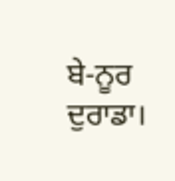ਬੇ-ਨੂਰ ਦੁਰਾਡਾ।